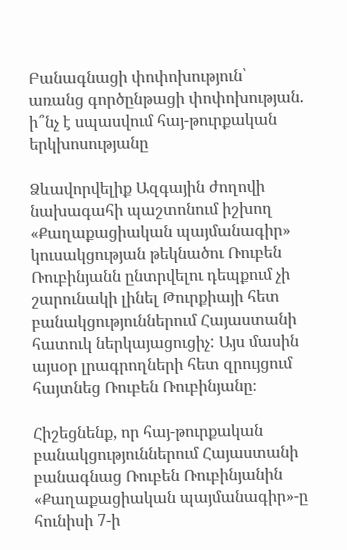Բանագնացի փոփոխություն՝ առանց գործընթացի փոփոխության. ի՞նչ է սպասվում հայ-թուրքական երկխոսությանը

Ձևավորվելիք Ազգային ժողովի նախագահի պաշտոնում իշխող «Քաղաքացիական պայմանագիր» կուսակցության թեկնածու Ռուբեն Ռուբինյանն ընտրվելու դեպքում չի շարունակի լինել Թուրքիայի հետ բանակցություններում Հայաստանի հատուկ ներկայացուցիչ: Այս մասին այսօր լրագրողների հետ զրույցում հայտնեց Ռուբեն Ռուբինյանը։

Հիշեցնենք, որ հայ-թուրքական բանակցություններում Հայաստանի բանագնաց Ռուբեն Ռուբինյանին «Քաղաքացիական պայմանագիր»-ը հունիսի 7-ի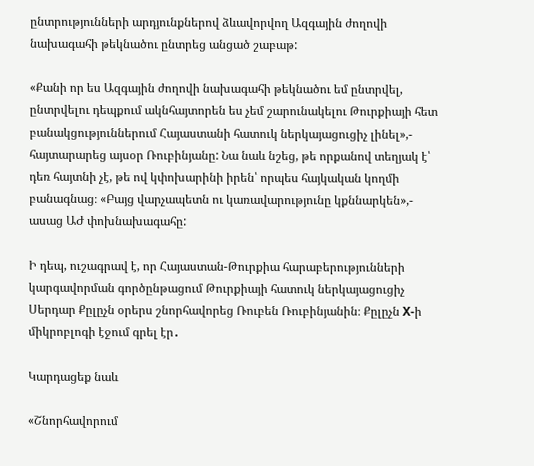ընտրությունների արդյունքներով ձևավորվող Ազգային ժողովի նախագահի թեկնածու ընտրեց անցած շաբաթ:

«Քանի որ ես Ազգային ժողովի նախագահի թեկնածու եմ ընտրվել, ընտրվելու դեպքում ակնհայտորեն ես չեմ շարունակելու Թուրքիայի հետ բանակցություններում Հայաստանի հատուկ ներկայացուցիչ լինել»,- հայտարարեց այսօր Ռուբինյանը: Նա նաև նշեց, թե որքանով տեղյակ է՝ դեռ հայտնի չէ, թե ով կփոխարինի իրեն՝ որպես հայկական կողմի բանագնաց։ «Բայց վարչապետն ու կառավարությունը կքննարկեն»,- ասաց ԱԺ փոխնախագահը:

Ի դեպ, ուշագրավ է, որ Հայաստան-Թուրքիա հարաբերությունների կարգավորման գործընթացում Թուրքիայի հատուկ ներկայացուցիչ Սերդար Քըլըչն օրերս շնորհավորեց Ռուբեն Ռուբինյանին։ Քըլըչն X-ի միկրոբլոգի էջում գրել էր․

Կարդացեք նաև

«Շնորհավորում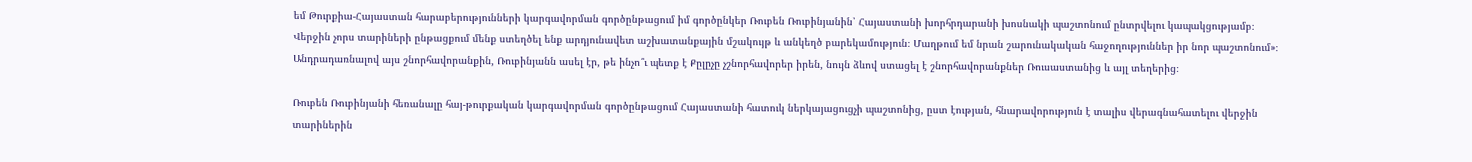եմ Թուրքիա-Հայաստան հարաբերությունների կարգավորման գործընթացում իմ գործընկեր Ռուբեն Ռուբինյանին՝ Հայաստանի խորհրդարանի խոսնակի պաշտոնում ընտրվելու կապակցությամբ։ Վերջին չորս տարիների ընթացքում մենք ստեղծել ենք արդյունավետ աշխատանքային մշակույթ և անկեղծ բարեկամություն։ Մաղթում եմ նրան շարունակական հաջողություններ իր նոր պաշտոնում»։ Անդրադառնալով այս շնորհավորանքին, Ռուբինյանն ասել էր, թե ինչո՞ւ պետք է Քըլըչը չշնորհավորեր իրեն, նույն ձևով ստացել է շնորհավորանքներ Ռուսաստանից և այլ տեղերից։

Ռուբեն Ռուբինյանի հեռանալը հայ-թուրքական կարգավորման գործընթացում Հայաստանի հատուկ ներկայացուցչի պաշտոնից, ըստ էության, հնարավորություն է տալիս վերագնահատելու վերջին տարիներին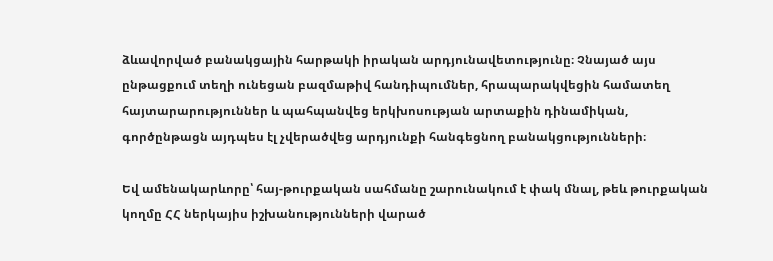ձևավորված բանակցային հարթակի իրական արդյունավետությունը։ Չնայած այս ընթացքում տեղի ունեցան բազմաթիվ հանդիպումներ, հրապարակվեցին համատեղ հայտարարություններ և պահպանվեց երկխոսության արտաքին դինամիկան, գործընթացն այդպես էլ չվերածվեց արդյունքի հանգեցնող բանակցությունների։

Եվ ամենակարևորը՝ հայ-թուրքական սահմանը շարունակում է փակ մնալ, թեև թուրքական կողմը ՀՀ ներկայիս իշխանությունների վարած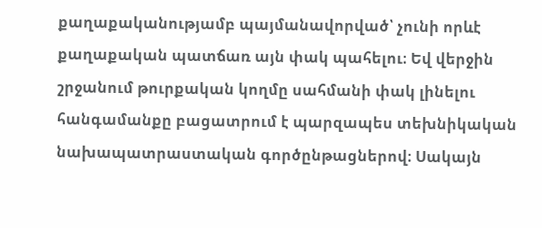քաղաքականությամբ պայմանավորված՝ չունի որևէ քաղաքական պատճառ այն փակ պահելու։ Եվ վերջին շրջանում թուրքական կողմը սահմանի փակ լինելու հանգամանքը բացատրում է պարզապես տեխնիկական նախապատրաստական գործընթացներով։ Սակայն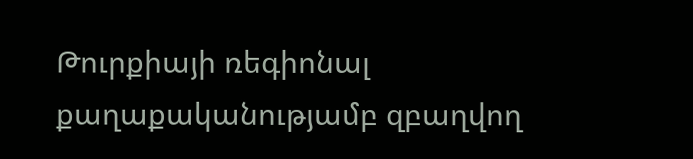Թուրքիայի ռեգիոնալ քաղաքականությամբ զբաղվող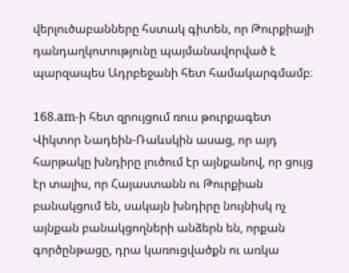վերլուծաբանները հստակ գիտեն, որ Թուրքիայի դանդաղկոտությունը պայմանավորված է պարզապես Ադրբեջանի հետ համակարգմամբ։

168.am-ի հետ զրույցում ռուս թուրքագետ Վիկտոր Նադեին-Ռաևսկին ասաց, որ այդ հարթակը խնդիրը լուծում էր այնքանով, որ ցույց էր տալիս, որ Հայաստանն ու Թուրքիան բանակցում են, սակայն խնդիրը նույնիսկ ոչ այնքան բանակցողների անձերն են, որքան գործընթացը, դրա կառուցվածքն ու առկա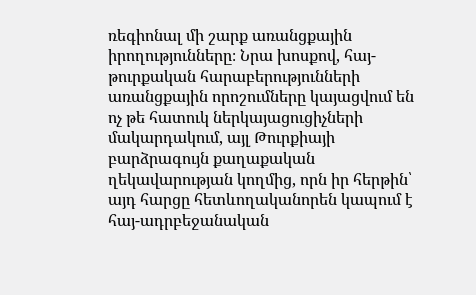ռեգիոնալ մի շարք առանցքային իրողությունները։ Նրա խոսքով, հայ-թուրքական հարաբերությունների առանցքային որոշումները կայացվում են ոչ թե հատուկ ներկայացուցիչների մակարդակում, այլ Թուրքիայի բարձրագույն քաղաքական ղեկավարության կողմից, որն իր հերթին՝ այդ հարցը հետևողականորեն կապում է հայ-ադրբեջանական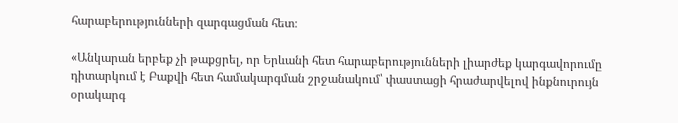հարաբերությունների զարգացման հետ։

«Անկարան երբեք չի թաքցրել, որ Երևանի հետ հարաբերությունների լիարժեք կարգավորումը դիտարկում է Բաքվի հետ համակարգման շրջանակում՝ փաստացի հրաժարվելով ինքնուրույն օրակարգ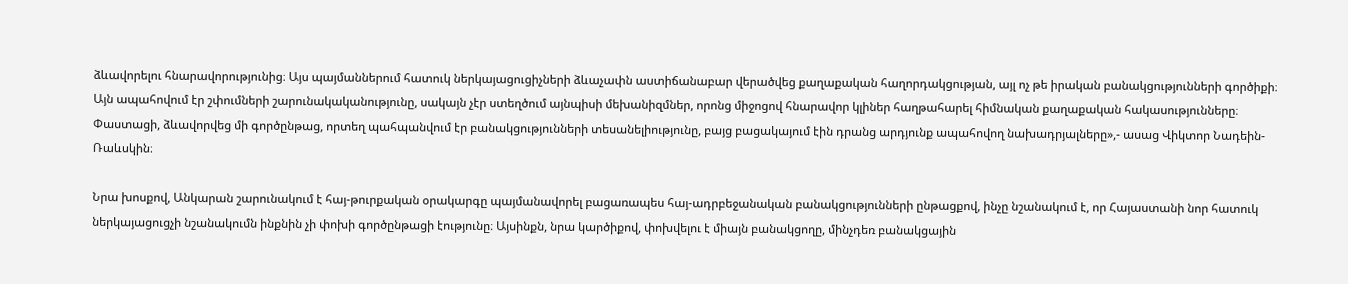ձևավորելու հնարավորությունից։ Այս պայմաններում հատուկ ներկայացուցիչների ձևաչափն աստիճանաբար վերածվեց քաղաքական հաղորդակցության, այլ ոչ թե իրական բանակցությունների գործիքի։ Այն ապահովում էր շփումների շարունակականությունը, սակայն չէր ստեղծում այնպիսի մեխանիզմներ, որոնց միջոցով հնարավոր կլիներ հաղթահարել հիմնական քաղաքական հակասությունները։ Փաստացի, ձևավորվեց մի գործընթաց, որտեղ պահպանվում էր բանակցությունների տեսանելիությունը, բայց բացակայում էին դրանց արդյունք ապահովող նախադրյալները»,- ասաց Վիկտոր Նադեին-Ռաևսկին։

Նրա խոսքով, Անկարան շարունակում է հայ-թուրքական օրակարգը պայմանավորել բացառապես հայ-ադրբեջանական բանակցությունների ընթացքով, ինչը նշանակում է, որ Հայաստանի նոր հատուկ ներկայացուցչի նշանակումն ինքնին չի փոխի գործընթացի էությունը։ Այսինքն, նրա կարծիքով, փոխվելու է միայն բանակցողը, մինչդեռ բանակցային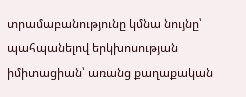տրամաբանությունը կմնա նույնը՝ պահպանելով երկխոսության իմիտացիան՝ առանց քաղաքական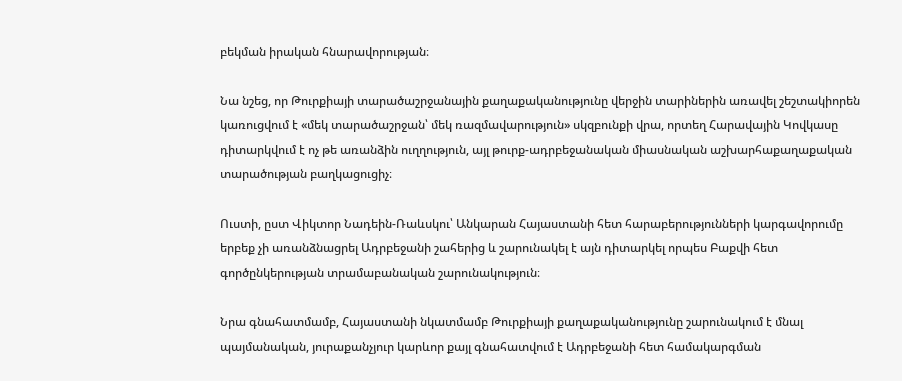բեկման իրական հնարավորության։

Նա նշեց, որ Թուրքիայի տարածաշրջանային քաղաքականությունը վերջին տարիներին առավել շեշտակիորեն կառուցվում է «մեկ տարածաշրջան՝ մեկ ռազմավարություն» սկզբունքի վրա, որտեղ Հարավային Կովկասը դիտարկվում է ոչ թե առանձին ուղղություն, այլ թուրք-ադրբեջանական միասնական աշխարհաքաղաքական տարածության բաղկացուցիչ։

Ուստի, ըստ Վիկտոր Նադեին-Ռաևսկու՝ Անկարան Հայաստանի հետ հարաբերությունների կարգավորումը երբեք չի առանձնացրել Ադրբեջանի շահերից և շարունակել է այն դիտարկել որպես Բաքվի հետ գործընկերության տրամաբանական շարունակություն։

Նրա գնահատմամբ, Հայաստանի նկատմամբ Թուրքիայի քաղաքականությունը շարունակում է մնալ պայմանական, յուրաքանչյուր կարևոր քայլ գնահատվում է Ադրբեջանի հետ համակարգման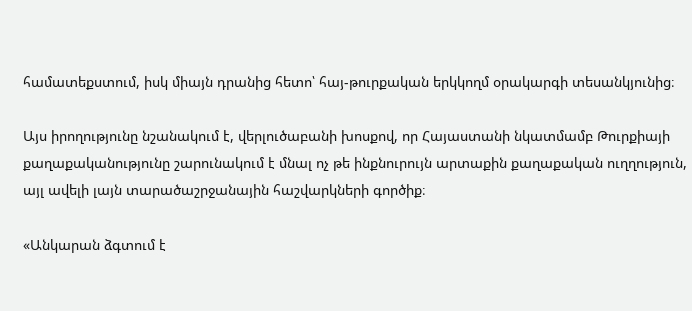համատեքստում, իսկ միայն դրանից հետո՝ հայ-թուրքական երկկողմ օրակարգի տեսանկյունից։

Այս իրողությունը նշանակում է, վերլուծաբանի խոսքով, որ Հայաստանի նկատմամբ Թուրքիայի քաղաքականությունը շարունակում է մնալ ոչ թե ինքնուրույն արտաքին քաղաքական ուղղություն, այլ ավելի լայն տարածաշրջանային հաշվարկների գործիք։

«Անկարան ձգտում է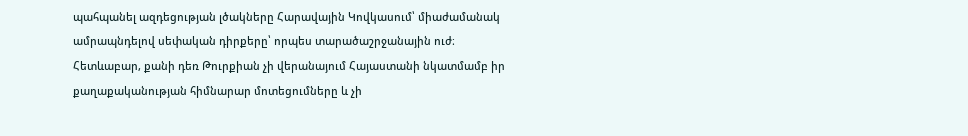պահպանել ազդեցության լծակները Հարավային Կովկասում՝ միաժամանակ ամրապնդելով սեփական դիրքերը՝ որպես տարածաշրջանային ուժ։ Հետևաբար, քանի դեռ Թուրքիան չի վերանայում Հայաստանի նկատմամբ իր քաղաքականության հիմնարար մոտեցումները և չի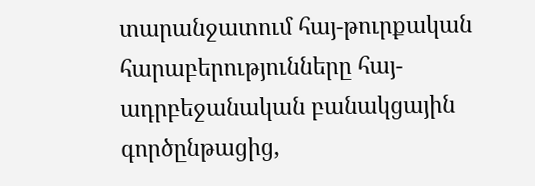տարանջատում հայ-թուրքական հարաբերությունները հայ-ադրբեջանական բանակցային գործընթացից,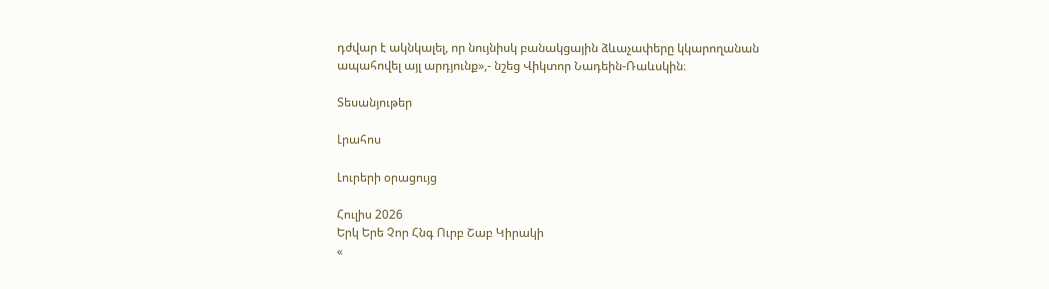դժվար է ակնկալել, որ նույնիսկ բանակցային ձևաչափերը կկարողանան ապահովել այլ արդյունք»,- նշեց Վիկտոր Նադեին-Ռաևսկին։

Տեսանյութեր

Լրահոս

Լուրերի օրացույց

Հուլիս 2026
Երկ Երե Չոր Հնգ Ուրբ Շաբ Կիրակի
«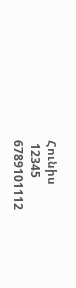Հունիս
 12345
6789101112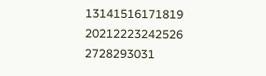13141516171819
20212223242526
2728293031